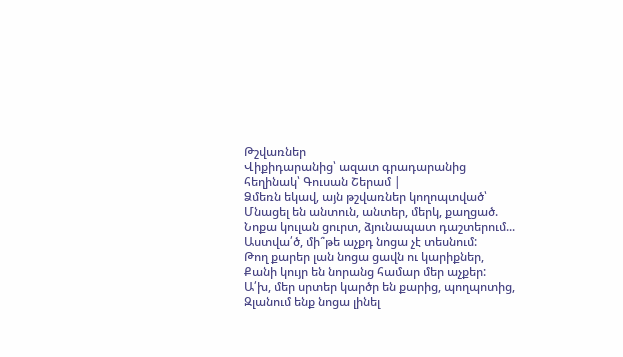Թշվառներ
Վիքիդարանից՝ ազատ գրադարանից
հեղինակ՝ Գուսան Շերամ |
Ձմեռն եկավ, այն թշվառներ կողոպտված՝
Մնացել են անտուն, անտեր, մերկ, քաղցած.
Նոքա կուլան ցուրտ, ձյունապատ դաշտերում...
Աստվա՛ծ, մի՞թե աչքդ նոցա չէ տեսնում:
Թող քարեր լան նոցա ցավն ու կարիքներ,
Քանի կույր են նորանց համար մեր աչքեր:
Ա՛խ, մեր սրտեր կարծր են քարից, պողպոտից,
Զլանում ենք նոցա լինել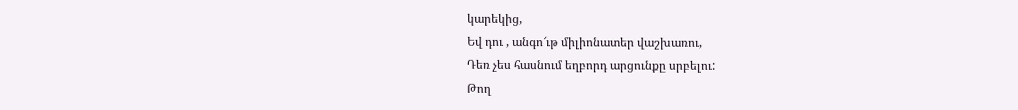կարեկից,
Եվ դու , անգո՜ւթ միլիոնատեր վաշխառու,
Դեռ չես հասնում եղբորդ արցունքը սրբելու:
Թող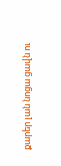քարեր լան նոցա ցավն ու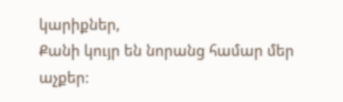կարիքներ,
Քանի կույր են նորանց համար մեր աչքեր: